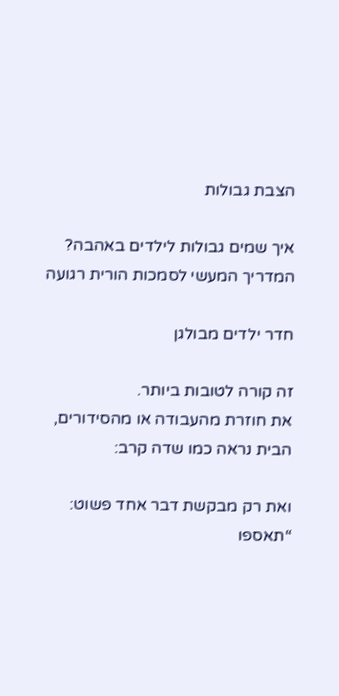הצבת גבולות

איך שמים גבולות לילדים באהבה?
המדריך המעשי לסמכות הורית רגועה

חדר ילדים מבולגן

זה קורה לטובות ביותר.
את חוזרת מהעבודה או מהסידורים,
הבית נראה כמו שדה קרב:

ואת רק מבקשת דבר אחד פשוט:
“תאספו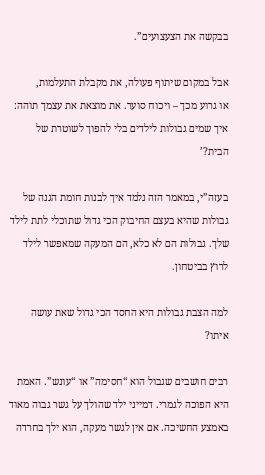בבקשה את הצעצועים”.

אבל במקום שיתוף פעולה, את מקבלת התעלמות,
או גרוע מכך – ויכוח סוער. את מוצאת את עצמך תוהה:
איך שמים גבולות לילדים בלי להפוך לשוטרת של הבית?’

בעזה”י, במאמר הזה נלמד איך לבנות חומת הגנה של גבולות שהיא בעצם החיבוק הכי גדול שתוכלי לתת לילד שלך. גבולות הם לא כלא, הם המעקה שמאפשר לילד לרוץ בביטחון.

למה הצבת גבולות היא החסד הכי גדול שאת עושה איתו?

רבים חושבים שגבול הוא “חסימה” או “עונש”. האמת היא הפוכה לגמרי. דמייני ילד שהולך על גשר גבוה מאוד באמצע החשיכה. אם אין לגשר מעקה, הוא ילך בחרדה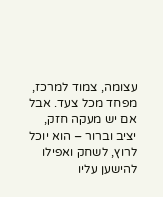עצומה, צמוד למרכז, מפחד מכל צעד. אבל אם יש מעקה חזק, יציב וברור – הוא יוכל לרוץ, לשחק ואפילו להישען עליו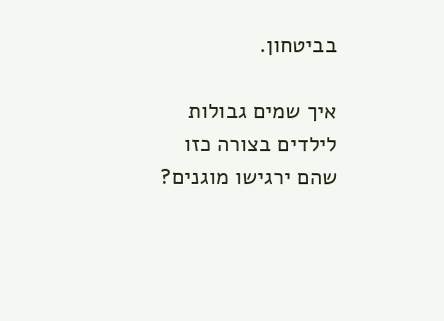בביטחון.

איך שמים גבולות לילדים בצורה כזו שהם ירגישו מוגנים?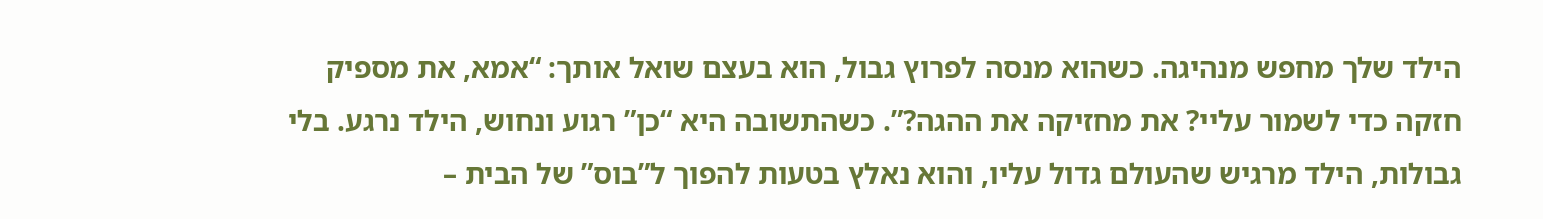הילד שלך מחפש מנהיגה. כשהוא מנסה לפרוץ גבול, הוא בעצם שואל אותך: “אמא, את מספיק חזקה כדי לשמור עליי? את מחזיקה את ההגה?”. כשהתשובה היא “כן” רגוע ונחוש, הילד נרגע. בלי גבולות, הילד מרגיש שהעולם גדול עליו, והוא נאלץ בטעות להפוך ל”בוס” של הבית –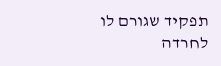תפקיד שגורם לו לחרדה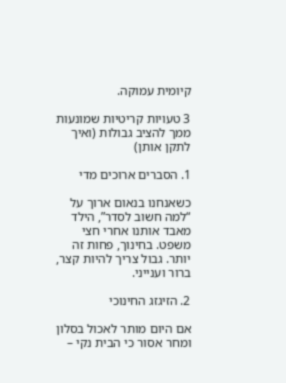קיומית עמוקה.

3 טעויות קריטיות שמונעות ממך להציב גבולות (ואיך לתקן אותן)

1. הסברים ארוכים מדי

כשאנחנו בנאום ארוך על “למה חשוב לסדר”, הילד מאבד אותנו אחרי חצי משפט. בחינוך, פחות זה יותר. גבול צריך להיות קצר, ברור וענייני.

2. הזיגזג החינוכי

אם היום מותר לאכול בסלון ומחר אסור כי הבית נקי –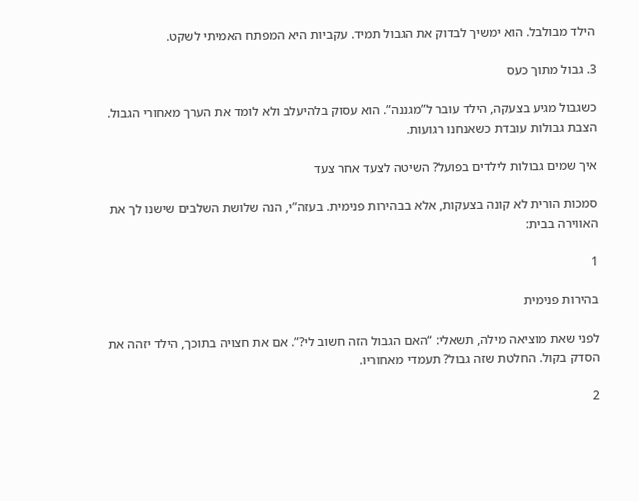הילד מבולבל. הוא ימשיך לבדוק את הגבול תמיד. עקביות היא המפתח האמיתי לשקט.

3. גבול מתוך כעס

כשגבול מגיע בצעקה, הילד עובר ל”מגננה”. הוא עסוק בלהיעלב ולא לומד את הערך מאחורי הגבול. הצבת גבולות עובדת כשאנחנו רגועות.

איך שמים גבולות לילדים בפועל? השיטה לצעד אחר צעד

סמכות הורית לא קונה בצעקות, אלא בבהירות פנימית. בעזה”י, הנה שלושת השלבים שישנו לך את האווירה בבית:

1

בהירות פנימית

לפני שאת מוציאה מילה, תשאלי: “האם הגבול הזה חשוב לי?”. אם את חצויה בתוכך, הילד יזהה את הסדק בקול. החלטת שזה גבול? תעמדי מאחוריו.

2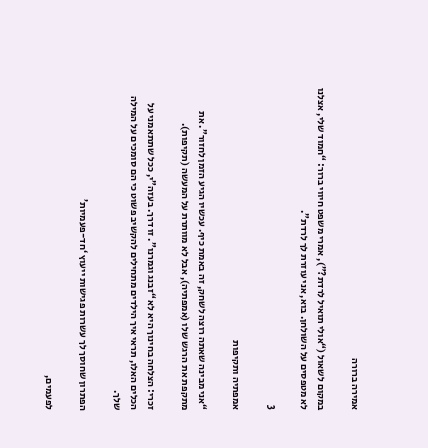אמירה ברורה

במקום לשאול (“אולי תואיל לרדת?”), אמרי משפט חיווי ברור: “חמוד שלי, אצלנו לא מטפסים על השולחן. בוא, אני עוזרת לך לרדת”.

3

אמפתיה ותקיפות

“אני מבינה שאתה רוצה לשחק, זה באמת כיף. עכשיו הגיע הזמן לחזור”. את מתקפת את הרגש שלו (אמפתיה), אבל לא מוותרת על המעשה (תקיפות).

זכרי: הצלחה בחינוך היא לא “זבנג וגמרנו”. זו דרך. בעזה”י, ככל שתתאמני על הכלים האלו, תראי איך הילדים מתחילים להקשיב פשוט כי הם סומכים על המילה שלך.

הפתרון שחוסך לך עשרות פגישות ייעוץ ‘חד-פעמיות’

לפעמים,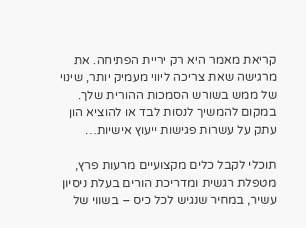קריאת מאמר היא רק יריית הפתיחה. את מרגישה שאת צריכה ליווי מעמיק יותר, שינוי של ממש בשורש הסמכות ההורית שלך. במקום להמשיך לנסות לבד או להוציא הון עתק על עשרות פגישות ייעוץ אישיות…

תוכלי לקבל כלים מקצועיים מרעות פרץ, מטפלת רגשית ומדריכת הורים בעלת ניסיון עשיר, במחיר שנגיש לכל כיס – בשווי של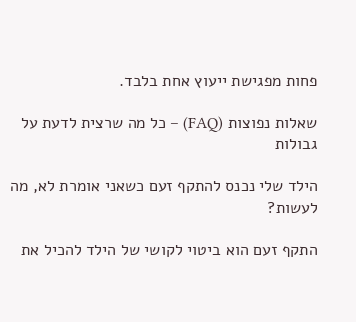פחות מפגישת ייעוץ אחת בלבד.

שאלות נפוצות (FAQ) – כל מה שרצית לדעת על גבולות

הילד שלי נכנס להתקף זעם כשאני אומרת לא, מה לעשות?

התקף זעם הוא ביטוי לקושי של הילד להכיל את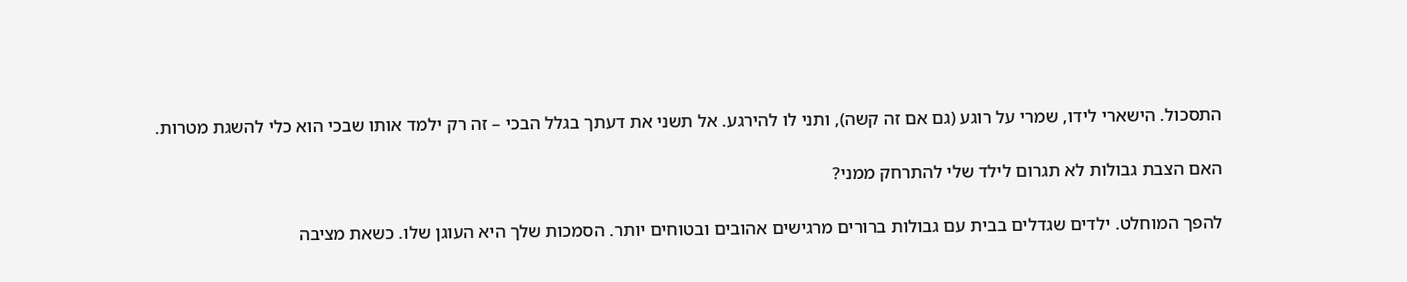התסכול. הישארי לידו, שמרי על רוגע (גם אם זה קשה), ותני לו להירגע. אל תשני את דעתך בגלל הבכי – זה רק ילמד אותו שבכי הוא כלי להשגת מטרות.

האם הצבת גבולות לא תגרום לילד שלי להתרחק ממני?

להפך המוחלט. ילדים שגדלים בבית עם גבולות ברורים מרגישים אהובים ובטוחים יותר. הסמכות שלך היא העוגן שלו. כשאת מציבה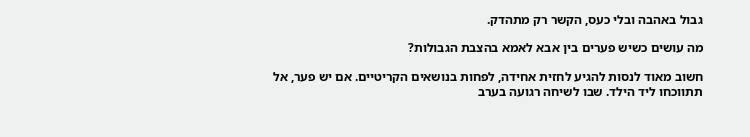גבול באהבה ובלי כעס, הקשר רק מתהדק.

מה עושים כשיש פערים בין אבא לאמא בהצבת הגבולות?

חשוב מאוד לנסות להגיע לחזית אחידה, לפחות בנושאים הקריטיים. אם יש פער, אל תתווכחו ליד הילד. שבו לשיחה רגועה בערב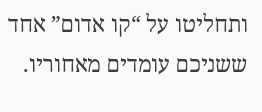ותחליטו על “קו אדום” אחד ששניכם עומדים מאחוריו.